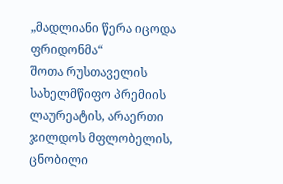„მადლიანი წერა იცოდა ფრიდონმა“
შოთა რუსთაველის სახელმწიფო პრემიის ლაურეატის, არაერთი ჯილდოს მფლობელის, ცნობილი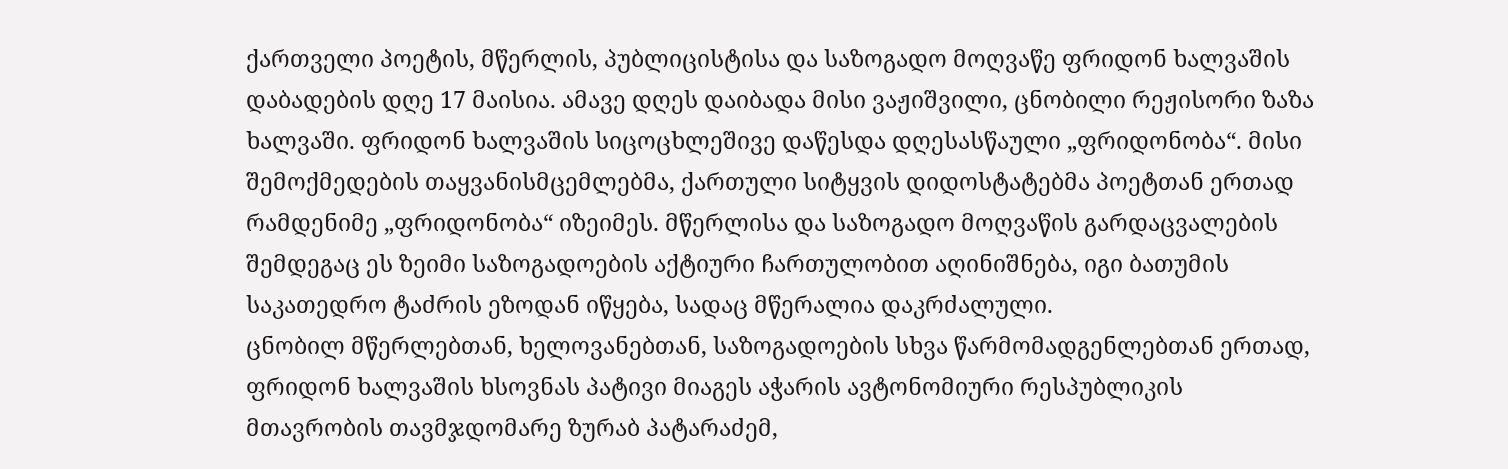ქართველი პოეტის, მწერლის, პუბლიცისტისა და საზოგადო მოღვაწე ფრიდონ ხალვაშის დაბადების დღე 17 მაისია. ამავე დღეს დაიბადა მისი ვაჟიშვილი, ცნობილი რეჟისორი ზაზა ხალვაში. ფრიდონ ხალვაშის სიცოცხლეშივე დაწესდა დღესასწაული „ფრიდონობა“. მისი შემოქმედების თაყვანისმცემლებმა, ქართული სიტყვის დიდოსტატებმა პოეტთან ერთად რამდენიმე „ფრიდონობა“ იზეიმეს. მწერლისა და საზოგადო მოღვაწის გარდაცვალების შემდეგაც ეს ზეიმი საზოგადოების აქტიური ჩართულობით აღინიშნება, იგი ბათუმის საკათედრო ტაძრის ეზოდან იწყება, სადაც მწერალია დაკრძალული.
ცნობილ მწერლებთან, ხელოვანებთან, საზოგადოების სხვა წარმომადგენლებთან ერთად, ფრიდონ ხალვაშის ხსოვნას პატივი მიაგეს აჭარის ავტონომიური რესპუბლიკის მთავრობის თავმჯდომარე ზურაბ პატარაძემ,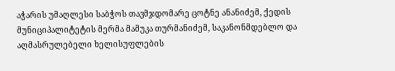აჭარის უმაღლესი საბჭოს თავმჯდომარე ცოტნე ანანიძემ, ქედის მუნიციპალიტეტის მერმა მამუკა თურმანიძემ, საკანონმდებლო და აღმასრულებელი ხელისუფლების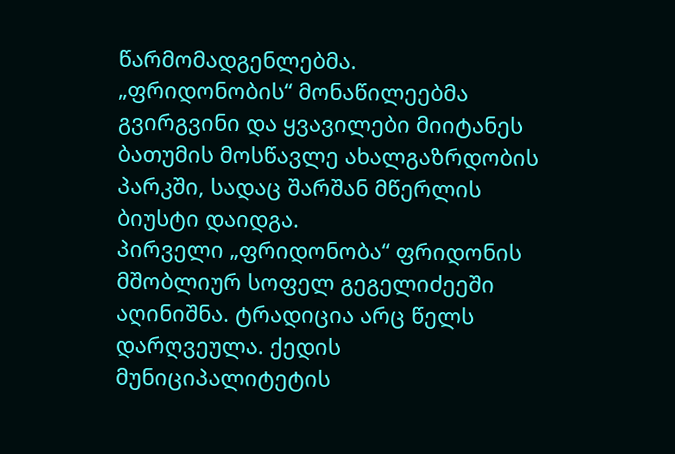წარმომადგენლებმა.
„ფრიდონობის“ მონაწილეებმა გვირგვინი და ყვავილები მიიტანეს ბათუმის მოსწავლე ახალგაზრდობის პარკში, სადაც შარშან მწერლის ბიუსტი დაიდგა.
პირველი „ფრიდონობა“ ფრიდონის მშობლიურ სოფელ გეგელიძეეში აღინიშნა. ტრადიცია არც წელს დარღვეულა. ქედის მუნიციპალიტეტის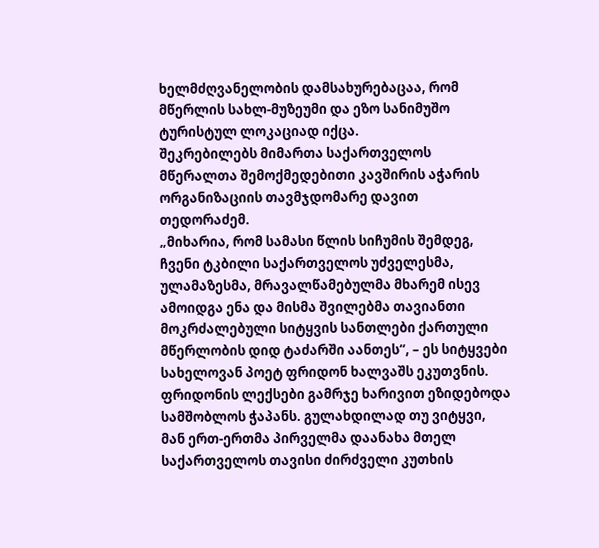ხელმძღვანელობის დამსახურებაცაა, რომ მწერლის სახლ-მუზეუმი და ეზო სანიმუშო ტურისტულ ლოკაციად იქცა.
შეკრებილებს მიმართა საქართველოს მწერალთა შემოქმედებითი კავშირის აჭარის ორგანიზაციის თავმჯდომარე დავით თედორაძემ.
„მიხარია, რომ სამასი წლის სიჩუმის შემდეგ, ჩვენი ტკბილი საქართველოს უძველესმა, ულამაზესმა, მრავალწამებულმა მხარემ ისევ ამოიდგა ენა და მისმა შვილებმა თავიანთი მოკრძალებული სიტყვის სანთლები ქართული მწერლობის დიდ ტაძარში აანთეს“, – ეს სიტყვები სახელოვან პოეტ ფრიდონ ხალვაშს ეკუთვნის. ფრიდონის ლექსები გამრჯე ხარივით ეზიდებოდა სამშობლოს ჭაპანს. გულახდილად თუ ვიტყვი, მან ერთ-ერთმა პირველმა დაანახა მთელ საქართველოს თავისი ძირძველი კუთხის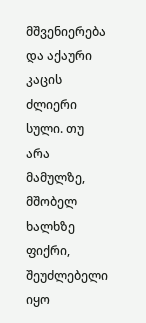მშვენიერება და აქაური კაცის ძლიერი სული. თუ არა მამულზე, მშობელ ხალხზე ფიქრი, შეუძლებელი იყო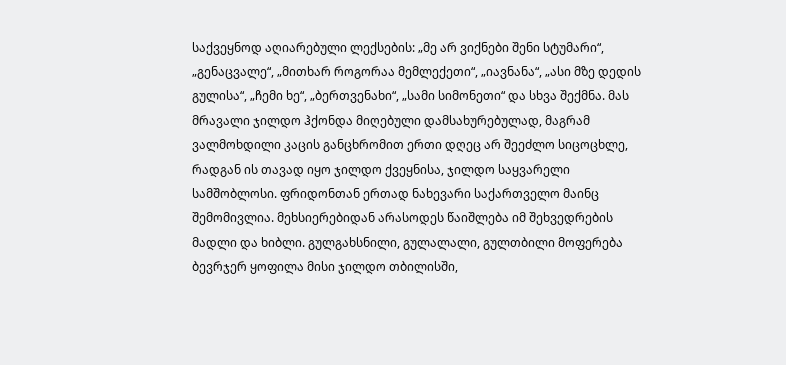საქვეყნოდ აღიარებული ლექსების: „მე არ ვიქნები შენი სტუმარი“, „გენაცვალე“, „მითხარ როგორაა მემლექეთი“, „იავნანა“, „ასი მზე დედის გულისა“, „ჩემი ხე“, „ბერთვენახი“, „სამი სიმონეთი“ და სხვა შექმნა. მას მრავალი ჯილდო ჰქონდა მიღებული დამსახურებულად, მაგრამ ვალმოხდილი კაცის განცხრომით ერთი დღეც არ შეეძლო სიცოცხლე, რადგან ის თავად იყო ჯილდო ქვეყნისა, ჯილდო საყვარელი სამშობლოსი. ფრიდონთან ერთად ნახევარი საქართველო მაინც შემომივლია. მეხსიერებიდან არასოდეს წაიშლება იმ შეხვედრების მადლი და ხიბლი. გულგახსნილი, გულალალი, გულთბილი მოფერება ბევრჯერ ყოფილა მისი ჯილდო თბილისში,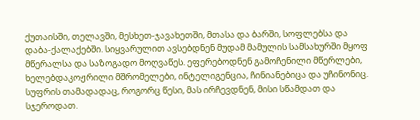ქუთაისში, თელავში, მესხეთ-ჯავახეთში, მთასა და ბარში, სოფლებსა და დაბა-ქალაქებში. სიყვარულით ავსებდნენ მუდამ მამულის სამსახურში მყოფ მწერალსა და საზოგადო მოღვაწეს. ეფერებოდნენ გამოჩენილი მწერლები, ხელებდაკოჟრილი მშრომელები, ინტელიგენცია, ჩინიანებიცა და უჩინონიც. სუფრის თამადადაც, როგორც წესი, მას ირჩევდნენ, მისი სწამდათ და სჯეროდათ.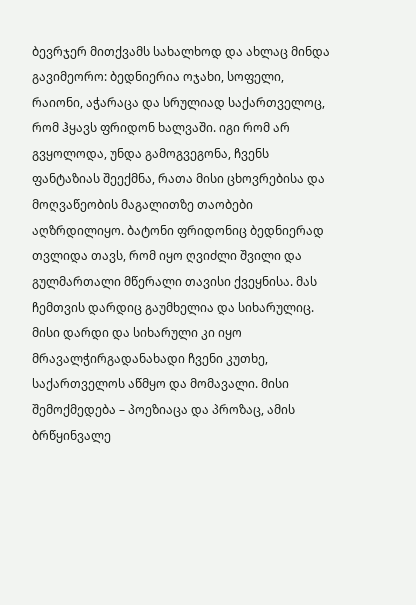ბევრჯერ მითქვამს სახალხოდ და ახლაც მინდა გავიმეორო: ბედნიერია ოჯახი, სოფელი, რაიონი, აჭარაცა და სრულიად საქართველოც, რომ ჰყავს ფრიდონ ხალვაში. იგი რომ არ გვყოლოდა, უნდა გამოგვეგონა, ჩვენს ფანტაზიას შეექმნა, რათა მისი ცხოვრებისა და მოღვაწეობის მაგალითზე თაობები აღზრდილიყო. ბატონი ფრიდონიც ბედნიერად თვლიდა თავს, რომ იყო ღვიძლი შვილი და გულმართალი მწერალი თავისი ქვეყნისა. მას ჩემთვის დარდიც გაუმხელია და სიხარულიც. მისი დარდი და სიხარული კი იყო მრავალჭირგადანახადი ჩვენი კუთხე, საქართველოს აწმყო და მომავალი. მისი შემოქმედება – პოეზიაცა და პროზაც, ამის ბრწყინვალე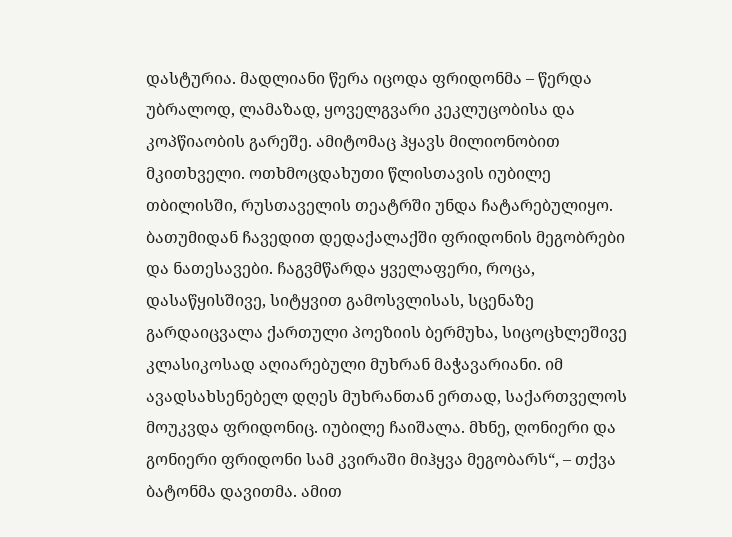დასტურია. მადლიანი წერა იცოდა ფრიდონმა – წერდა უბრალოდ, ლამაზად, ყოველგვარი კეკლუცობისა და კოპწიაობის გარეშე. ამიტომაც ჰყავს მილიონობით მკითხველი. ოთხმოცდახუთი წლისთავის იუბილე თბილისში, რუსთაველის თეატრში უნდა ჩატარებულიყო. ბათუმიდან ჩავედით დედაქალაქში ფრიდონის მეგობრები და ნათესავები. ჩაგვმწარდა ყველაფერი, როცა, დასაწყისშივე, სიტყვით გამოსვლისას, სცენაზე გარდაიცვალა ქართული პოეზიის ბერმუხა, სიცოცხლეშივე კლასიკოსად აღიარებული მუხრან მაჭავარიანი. იმ ავადსახსენებელ დღეს მუხრანთან ერთად, საქართველოს მოუკვდა ფრიდონიც. იუბილე ჩაიშალა. მხნე, ღონიერი და გონიერი ფრიდონი სამ კვირაში მიჰყვა მეგობარს“, – თქვა ბატონმა დავითმა. ამით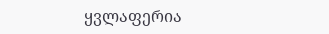ყვლაფერია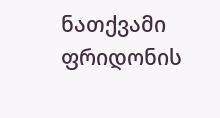ნათქვამი ფრიდონის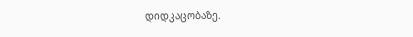დიდკაცობაზე.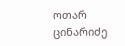ოთარ ცინარიძე